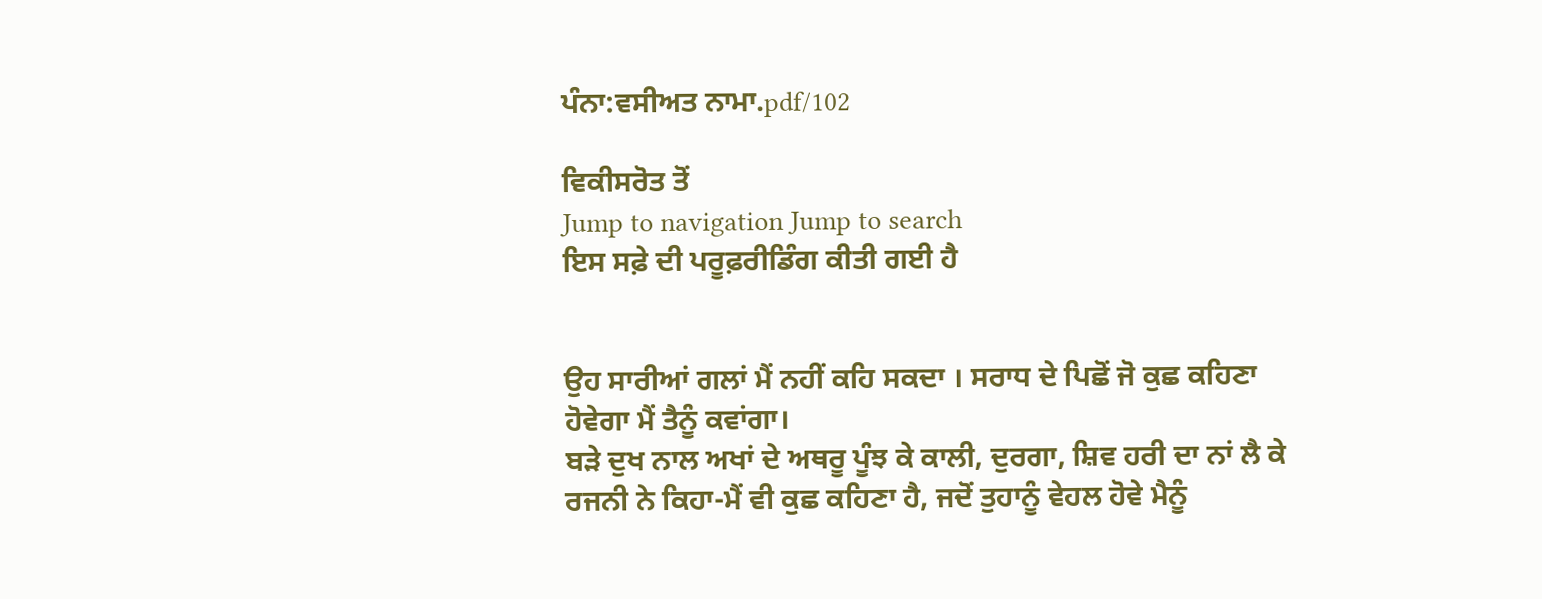ਪੰਨਾ:ਵਸੀਅਤ ਨਾਮਾ.pdf/102

ਵਿਕੀਸਰੋਤ ਤੋਂ
Jump to navigation Jump to search
ਇਸ ਸਫ਼ੇ ਦੀ ਪਰੂਫ਼ਰੀਡਿੰਗ ਕੀਤੀ ਗਈ ਹੈ


ਉਹ ਸਾਰੀਆਂ ਗਲਾਂ ਮੈਂ ਨਹੀਂ ਕਹਿ ਸਕਦਾ । ਸਰਾਧ ਦੇ ਪਿਛੋਂ ਜੋ ਕੁਛ ਕਹਿਣਾ ਹੋਵੇਗਾ ਮੈਂ ਤੈਨੂੰ ਕਵਾਂਗਾ।
ਬੜੇ ਦੁਖ ਨਾਲ ਅਖਾਂ ਦੇ ਅਥਰੂ ਪੂੰਝ ਕੇ ਕਾਲੀ, ਦੁਰਗਾ, ਸ਼ਿਵ ਹਰੀ ਦਾ ਨਾਂ ਲੈ ਕੇ ਰਜਨੀ ਨੇ ਕਿਹਾ-ਮੈਂ ਵੀ ਕੁਛ ਕਹਿਣਾ ਹੈ, ਜਦੋਂ ਤੁਹਾਨੂੰ ਵੇਹਲ ਹੋਵੇ ਮੈਨੂੰ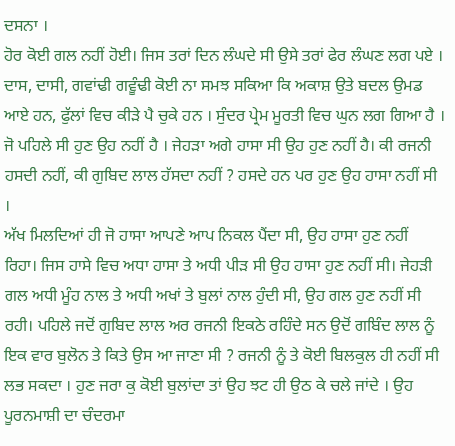ਦਸਨਾ ।
ਹੋਰ ਕੋਈ ਗਲ ਨਹੀਂ ਹੋਈ। ਜਿਸ ਤਰਾਂ ਦਿਨ ਲੰਘਦੇ ਸੀ ਉਸੇ ਤਰਾਂ ਫੇਰ ਲੰਘਣ ਲਗ ਪਏ । ਦਾਸ, ਦਾਸੀ, ਗਵਾਂਢੀ ਗਵੂੰਢੀ ਕੋਈ ਨਾ ਸਮਝ ਸਕਿਆ ਕਿ ਅਕਾਸ਼ ਉਤੇ ਬਦਲ ਉਮਡ ਆਏ ਹਨ, ਫੁੱਲਾਂ ਵਿਚ ਕੀੜੇ ਪੈ ਚੁਕੇ ਹਨ । ਸੁੰਦਰ ਪ੍ਰੇਮ ਮੂਰਤੀ ਵਿਚ ਘੁਨ ਲਗ ਗਿਆ ਹੈ । ਜੋ ਪਹਿਲੇ ਸੀ ਹੁਣ ਉਹ ਨਹੀਂ ਹੈ । ਜੇਹੜਾ ਅਗੇ ਹਾਸਾ ਸੀ ਉਹ ਹੁਣ ਨਹੀਂ ਹੈ। ਕੀ ਰਜਨੀ ਹਸਦੀ ਨਹੀਂ, ਕੀ ਗੁਬਿਦ ਲਾਲ ਹੱਸਦਾ ਨਹੀਂ ? ਹਸਦੇ ਹਨ ਪਰ ਹੁਣ ਉਹ ਹਾਸਾ ਨਹੀਂ ਸੀ ।
ਅੱਖ ਮਿਲਦਿਆਂ ਹੀ ਜੋ ਹਾਸਾ ਆਪਣੇ ਆਪ ਨਿਕਲ ਪੈਂਦਾ ਸੀ, ਉਹ ਹਾਸਾ ਹੁਣ ਨਹੀਂ ਰਿਹਾ। ਜਿਸ ਹਾਸੇ ਵਿਚ ਅਧਾ ਹਾਸਾ ਤੇ ਅਧੀ ਪੀੜ ਸੀ ਉਹ ਹਾਸਾ ਹੁਣ ਨਹੀਂ ਸੀ। ਜੇਹੜੀ ਗਲ ਅਧੀ ਮੂੰਹ ਨਾਲ ਤੇ ਅਧੀ ਅਖਾਂ ਤੇ ਬੁਲਾਂ ਨਾਲ ਹੁੰਦੀ ਸੀ, ਉਹ ਗਲ ਹੁਣ ਨਹੀਂ ਸੀ ਰਹੀ। ਪਹਿਲੇ ਜਦੋਂ ਗੁਬਿਦ ਲਾਲ ਅਰ ਰਜਨੀ ਇਕਠੇ ਰਹਿੰਦੇ ਸਨ ਉਦੋਂ ਗਬਿੰਦ ਲਾਲ ਨੂੰ ਇਕ ਵਾਰ ਬੁਲੋਨ ਤੇ ਕਿਤੇ ਉਸ ਆ ਜਾਣਾ ਸੀ ? ਰਜਨੀ ਨੂੰ ਤੇ ਕੋਈ ਬਿਲਕੁਲ ਹੀ ਨਹੀਂ ਸੀ ਲਭ ਸਕਦਾ । ਹੁਣ ਜਰਾ ਕੁ ਕੋਈ ਬੁਲਾਂਦਾ ਤਾਂ ਉਹ ਝਟ ਹੀ ਉਠ ਕੇ ਚਲੇ ਜਾਂਦੇ । ਉਹ ਪੂਰਨਮਾਸ਼ੀ ਦਾ ਚੰਦਰਮਾ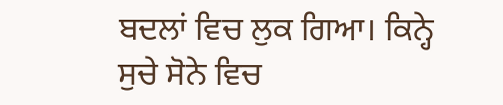ਬਦਲਾਂ ਵਿਚ ਲੁਕ ਗਿਆ। ਕਿਨ੍ਹੇ ਸੁਚੇ ਸੋਨੇ ਵਿਚ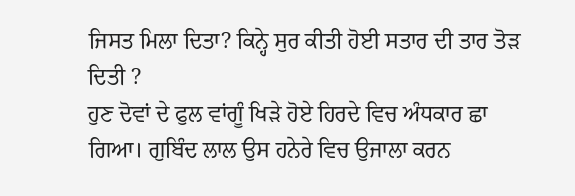ਜਿਸਤ ਮਿਲਾ ਦਿਤਾ? ਕਿਨ੍ਹੇ ਸੁਰ ਕੀਤੀ ਹੋਈ ਸਤਾਰ ਦੀ ਤਾਰ ਤੋੜ ਦਿਤੀ ?
ਹੁਣ ਦੋਵਾਂ ਦੇ ਫੁਲ ਵਾਂਗੂੰ ਖਿੜੇ ਹੋਏ ਹਿਰਦੇ ਵਿਚ ਅੰਧਕਾਰ ਛਾ ਗਿਆ। ਗੁਬਿੰਦ ਲਾਲ ਉਸ ਹਨੇਰੇ ਵਿਚ ਉਜਾਲਾ ਕਰਨ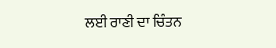ਲਈ ਰਾਣੀ ਦਾ ਚਿੰਤਨ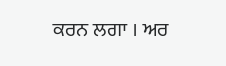ਕਰਨ ਲਗਾ । ਅਰ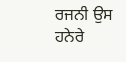ਰਜਨੀ ਉਸ ਹਨੇਰੇ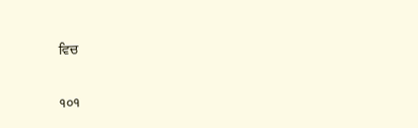ਵਿਚ

੧੦੧